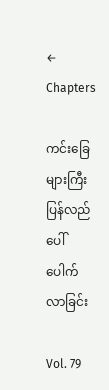← Chapters

ကင်းခြေများကြီး ပြန်လည်ပေါ်ပေါက်လာခြင်း

Vol. 79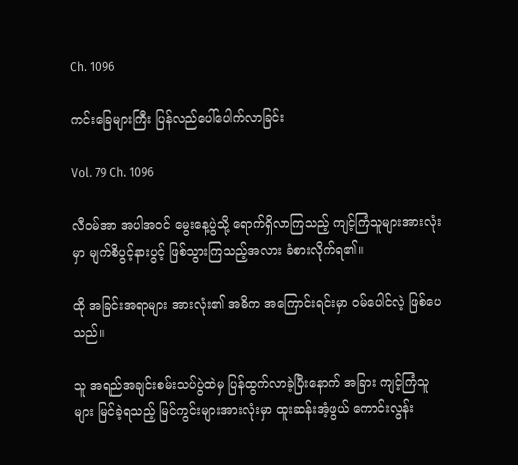Ch. 1096

ကင်းခြေများကြီး ပြန်လည်ပေါ်ပေါက်လာခြင်း

Vol. 79 Ch. 1096

လီဝမ်အာ အပါအဝင် မွေးနေ့ပွဲသို့ ရောက်ရှိလာကြသည့် ကျင့်ကြံသူများအားလုံးမှာ မျက်စိပွင့်နားပွင့် ဖြစ်သွားကြသည့်အလား ခံစားလိုက်ရ၏။

ထို အခြင်းအရာများ အားလုံး၏ အဓိက အကြောင်းရင်းမှာ ဝမ်ပေါင်လဲ့ ဖြစ်ပေသည်။

သူ အရည်အချင်းစမ်းသပ်ပွဲထဲမှ ပြန်ထွက်လာခဲ့ပြီးနောက် အခြား ကျင့်ကြံသူများ မြင်ခဲ့ရသည့် မြင်ကွင်းများအားလုံးမှာ ထူးဆန်းအံ့ဖွယ် ကောင်းလွန်း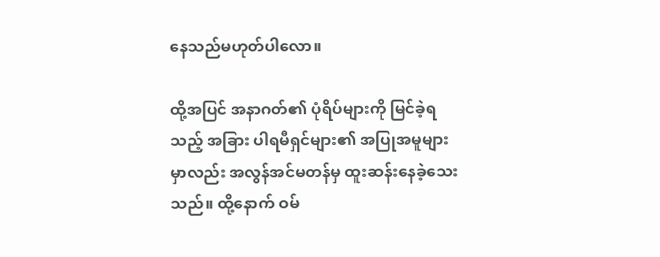နေသည်မဟုတ်ပါလော။

ထို့အပြင် အနာဂတ်၏ ပုံရိပ်များကို မြင်ခဲ့ရသည့် အခြား ပါရမီရှင်များ၏ အပြုအမူများမှာလည်း အလွန်အင်မတန်မှ ထူးဆန်းနေခဲ့သေးသည်။ ထို့နောက် ဝမ်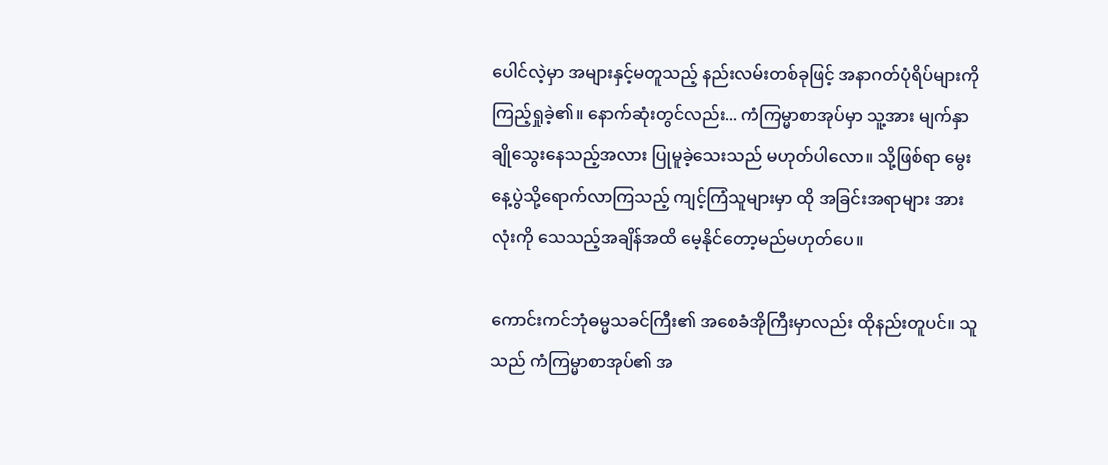ပေါင်လဲ့မှာ အများနှင့်မတူသည့် နည်းလမ်းတစ်ခုဖြင့် အနာဂတ်ပုံရိပ်များကို ကြည့်ရှုခဲ့၏။ နောက်ဆုံးတွင်လည်း... ကံကြမ္မာစာအုပ်မှာ သူ့အား မျက်နှာချိုသွေးနေသည့်အလား ပြုမူခဲ့သေးသည် မဟုတ်ပါလော။ သို့ဖြစ်ရာ မွေးနေ့ပွဲသို့ရောက်လာကြသည့် ကျင့်ကြံသူများမှာ ထို အခြင်းအရာများ အားလုံးကို သေသည့်အချိန်အထိ မေ့နိုင်တော့မည်မဟုတ်ပေ။

ကောင်းကင်ဘုံဓမ္မသခင်ကြီး၏ အစေခံအိုကြီးမှာလည်း ထိုနည်းတူပင်။ သူသည် ကံကြမ္မာစာအုပ်၏ အ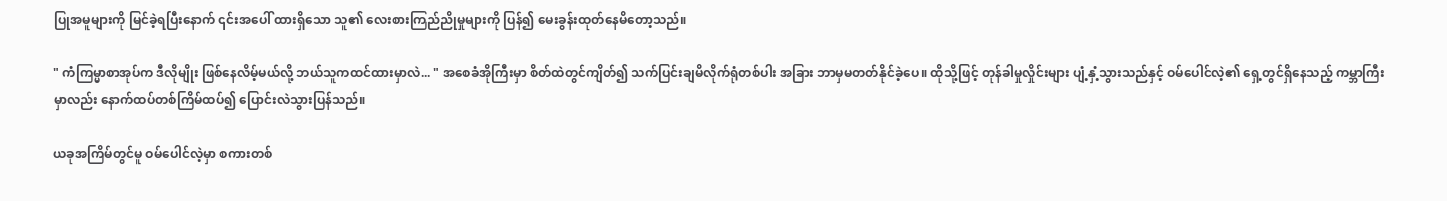ပြုအမူများကို မြင်ခဲ့ရပြီးနောက် ၎င်းအပေါ် ထားရှိသော သူ၏ လေးစားကြည်ညိုမှုများကို ပြန်၍ မေးခွန်းထုတ်နေမိတော့သည်။

" ကံကြမ္မာစာအုပ်က ဒီလိုမျိုး ဖြစ်နေလိမ့်မယ်လို့ ဘယ်သူကထင်ထားမှာလဲ... " အစေခံအိုကြီးမှာ စိတ်ထဲတွင်ကျိတ်၍ သက်ပြင်းချမိလိုက်ရုံတစ်ပါး အခြား ဘာမှမတတ်နိုင်ခဲ့ပေ။ ထိုသို့ဖြင့် တုန်ခါမှုလှိုင်းများ ပျံ့နှံ့သွားသည်နှင့် ဝမ်ပေါင်လဲ့၏ ရှေ့တွင်ရှိနေသည့် ကမ္ဘာကြီးမှာလည်း နောက်ထပ်တစ်ကြိမ်ထပ်၍ ပြောင်းလဲသွားပြန်သည်။

ယခုအကြိမ်တွင်မူ ဝမ်ပေါင်လဲ့မှာ စကားတစ်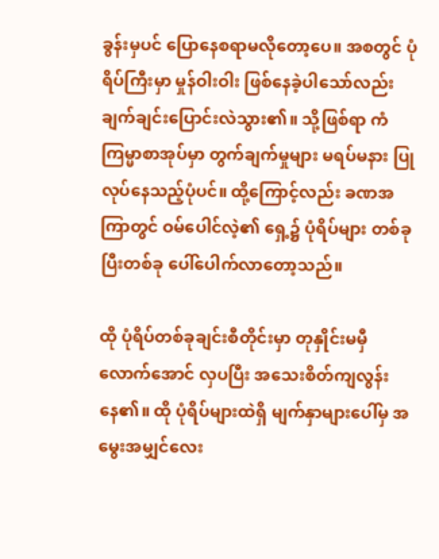ခွန်းမှပင် ပြောနေစရာမလိုတော့ပေ။ အစတွင် ပုံရိပ်ကြီးမှာ မှုန်ဝါးဝါး ဖြစ်နေခဲ့ပါသော်လည်း ချက်ချင်းပြောင်းလဲသွား၏။ သို့ဖြစ်ရာ ကံကြမ္မာစာအုပ်မှာ တွက်ချက်မှုများ မရပ်မနား ပြုလုပ်နေသည့်ပုံပင်။ ထို့ကြောင့်လည်း ခဏအကြာတွင် ဝမ်ပေါင်လဲ့၏ ရှေ့၌ ပုံရိပ်များ တစ်ခုပြီးတစ်ခု ပေါ်ပေါက်လာတော့သည်။

ထို ပုံရိပ်တစ်ခုချင်းစီတိုင်းမှာ တုနှိုင်းမမှီလောက်အောင် လှပပြီး အသေးစိတ်ကျလွန်းနေ၏။ ထို ပုံရိပ်များထဲရှိ မျက်နှာများပေါ်မှ အမွေးအမျှင်လေး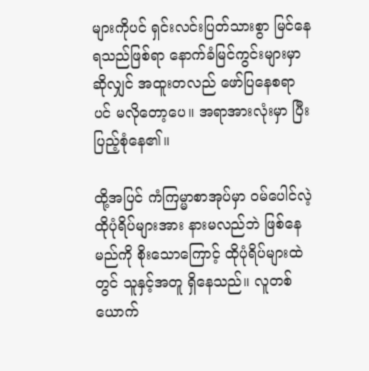များကိုပင် ရှင်းလင်းပြတ်သားစွာ မြင်နေရသည်ဖြစ်ရာ နောက်ခံမြင်ကွင်းများမှာဆိုလျှင် အထူးတလည် ဖော်ပြနေစရာပင် မလိုတော့ပေ။ အရာအားလုံးမှာ ပြီးပြည့်စုံနေ၏။

ထို့အပြင် ကံကြမ္မာစာအုပ်မှာ ဝမ်ပေါင်လဲ့ ထိုပုံရိပ်များအား နားမလည်ဘဲ ဖြစ်နေမည်ကို စိုးသောကြောင့် ထိုပုံရိပ်များထဲတွင် သူနှင့်အတူ ရှိနေသည်။ လူတစ်ယောက်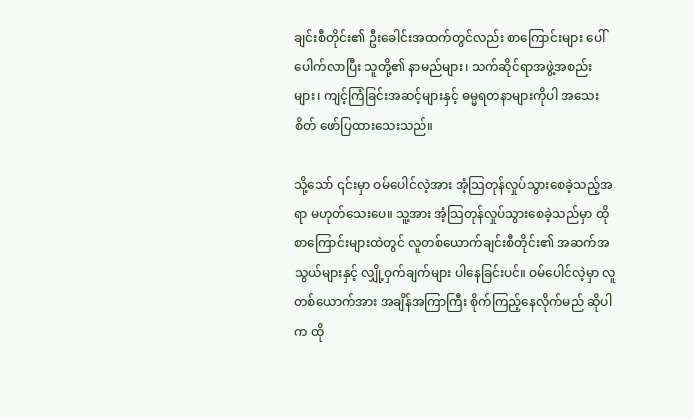ချင်းစီတိုင်း၏ ဦးခေါင်းအထက်တွင်လည်း စာကြောင်းများ ပေါ်ပေါက်လာပြီး သူတို့၏ နာမည်များ၊ သက်ဆိုင်ရာအဖွဲ့အစည်းများ၊ ကျင့်ကြံခြင်းအဆင့်များနှင့် ဓမ္မရတနာများကိုပါ အသေးစိတ် ဖော်ပြထားသေးသည်။

သို့သော် ၎င်းမှာ ဝမ်ပေါင်လဲ့အား အံ့သြတုန်လှုပ်သွားစေခဲ့သည့်အရာ မဟုတ်သေးပေ။ သူ့အား အံ့သြတုန်လှုပ်သွားစေခဲ့သည်မှာ ထို စာကြောင်းများထဲတွင် လူတစ်ယောက်ချင်းစီတိုင်း၏ အဆက်အသွယ်များနှင့် လျှို့ဝှက်ချက်များ ပါနေခြင်းပင်။ ဝမ်ပေါင်လဲ့မှာ လူတစ်ယောက်အား အချိန်အကြာကြီး စိုက်ကြည့်နေလိုက်မည် ဆိုပါက ထို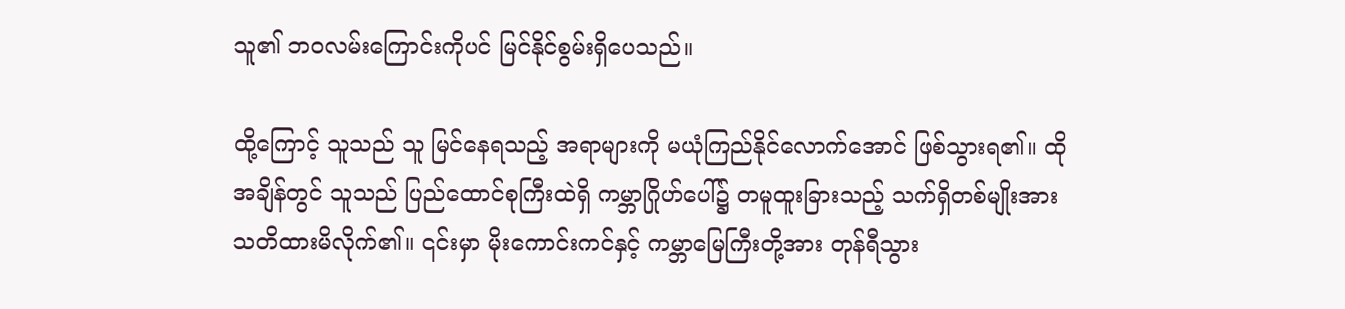သူ၏ ဘဝလမ်းကြောင်းကိုပင် မြင်နိုင်စွမ်းရှိပေသည်။

ထို့ကြောင့် သူသည် သူ မြင်နေရသည့် အရာများကို မယုံကြည်နိုင်လောက်အောင် ဖြစ်သွားရ၏။ ထိုအချိန်တွင် သူသည် ပြည်ထောင်စုကြီးထဲရှိ ကမ္ဘာဂြိုဟ်ပေါ်၌ တမူထူးခြားသည့် သက်ရှိတစ်မျိုးအား သတိထားမိလိုက်၏။ ၎င်းမှာ မိုးကောင်းကင်နှင့် ကမ္ဘာမြေကြီးတို့အား တုန်ရီသွား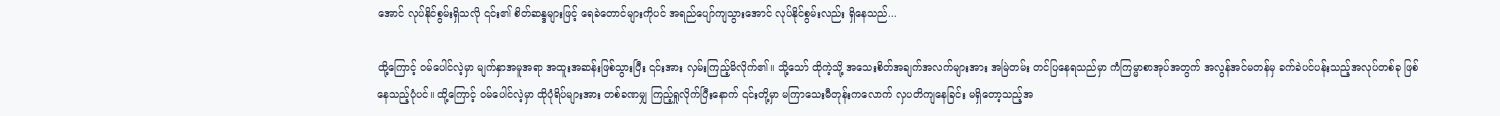အောင် လုပ်နိုင်စွမ်းရှိသလို ၎င်း၏ စိတ်ဆန္ဒများဖြင့် ရေခဲတောင်များကိုပင် အရည်ပျော်ကျသွားအောင် လုပ်နိုင်စွမ်းလည်း ရှိနေသည်...

ထို့ကြောင့် ဝမ်ပေါင်လဲ့မှာ မျက်နှာအမူအရာ အထူးအဆန်းဖြစ်သွားပြီး ၎င်းအား လှမ်းကြည့်မိလိုက်၏။ သို့သော် ထိုကဲ့သို့ အသေးစိတ်အချက်အလက်များအား အမြဲတမ်း တင်ပြနေရသည်မှာ ကံကြမ္မာစာအုပ်အတွက် အလွန်အင်မတန်မှ ခက်ခဲပင်ပန်းသည့်အလုပ်တစ်ခု ဖြစ်နေသည့်ပုံပင်။ ထို့ကြောင့် ဝမ်ပေါင်လဲ့မှာ ထိုပုံရိပ်များအား တစ်ခဏမျှ ကြည့်ရှုလိုက်ပြီးနောက် ၎င်းတို့မှာ မကြာသေးမီတုန်းကလောက် လှပတိကျနေခြင်း မရှိတော့သည့်အ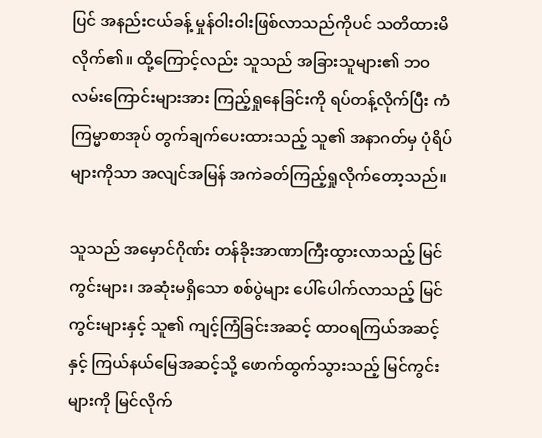ပြင် အနည်းငယ်ခန့် မှုန်ဝါးဝါးဖြစ်လာသည်ကိုပင် သတိထားမိလိုက်၏။ ထို့ကြောင့်လည်း သူသည် အခြားသူများ၏ ဘဝလမ်းကြောင်းများအား ကြည့်ရှုနေခြင်းကို ရပ်တန့်လိုက်ပြီး ကံကြမ္မာစာအုပ် တွက်ချက်ပေးထားသည့် သူ၏ အနာဂတ်မှ ပုံရိပ်များကိုသာ အလျင်အမြန် အကဲခတ်ကြည့်ရှုလိုက်တော့သည်။

သူသည် အမှောင်ဂိုဏ်း တန်ခိုးအာဏာကြီးထွားလာသည့် မြင်ကွင်းများ၊ အဆုံးမရှိသော စစ်ပွဲများ ပေါ်ပေါက်လာသည့် မြင်ကွင်းများနှင့် သူ၏ ကျင့်ကြံခြင်းအဆင့် ထာဝရကြယ်အဆင့်နှင့် ကြယ်နယ်မြေအဆင့်သို့ ဖောက်ထွက်သွားသည့် မြင်ကွင်းများကို မြင်လိုက်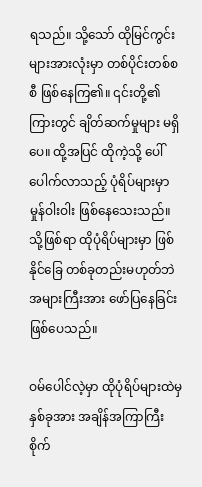ရသည်။ သို့သော် ထိုမြင်ကွင်းများအားလုံးမှာ တစ်ပိုင်းတစ်စစီ ဖြစ်နေကြ၏။ ၎င်းတို့၏ ကြားတွင် ချိတ်ဆက်မှုများ မရှိပေ။ ထို့အပြင် ထိုကဲ့သို့ ပေါ်ပေါက်လာသည့် ပုံရိပ်များမှာ မှုန်ဝါးဝါး ဖြစ်နေသေးသည်။ သို့ဖြစ်ရာ ထိုပုံရိပ်များမှာ ဖြစ်နိုင်ခြေ တစ်ခုတည်းမဟုတ်ဘဲ အများကြီးအား ဖော်ပြနေခြင်းဖြစ်ပေသည်။

ဝမ်ပေါင်လဲ့မှာ ထိုပုံရိပ်များထဲမှ နှစ်ခုအား အချိန်အကြာကြီး စိုက်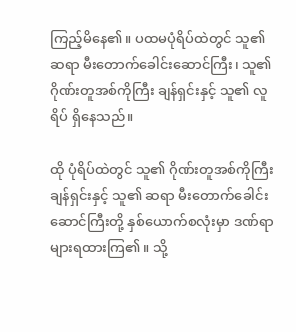ကြည့်မိနေ၏။ ပထမပုံရိပ်ထဲတွင် သူ၏ ဆရာ မီးတောက်ခေါင်းဆောင်ကြီး၊ သူ၏ ဂိုဏ်းတူအစ်ကိုကြီး ချန်ရှင်းနှင့် သူ၏ လူရိပ် ရှိနေသည်။

ထို ပုံရိပ်ထဲတွင် သူ၏ ဂိုဏ်းတူအစ်ကိုကြီး ချန်ရှင်းနှင့် သူ၏ ဆရာ မီးတောက်ခေါင်းဆောင်ကြီးတို့ နှစ်ယောက်စလုံးမှာ ဒဏ်ရာများရထားကြ၏။ သို့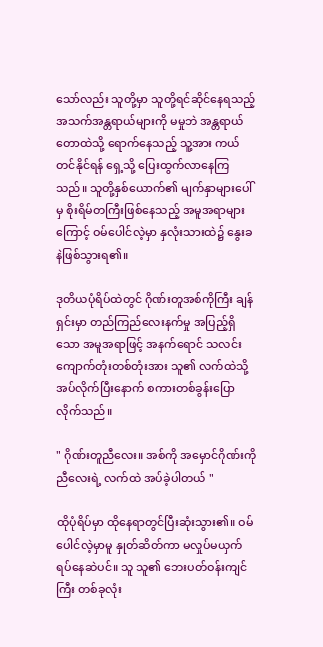သော်လည်း သူတို့မှာ သူတို့ရင်ဆိုင်နေရသည့် အသက်အန္တရာယ်များကို မမှုဘဲ အန္တရာယ်တောထဲသို့ ရောက်နေသည့် သူ့အား ကယ်တင်နိုင်ရန် ရှေ့သို့ ပြေးထွက်လာနေကြသည်။ သူတို့နှစ်ယောက်၏ မျက်နှာများပေါ်မှ စိုးရိမ်တကြီးဖြစ်နေသည့် အမူအရာများကြောင့် ဝမ်ပေါင်လဲ့မှာ နှလုံးသားထဲ၌ နွေးခနဲဖြစ်သွားရ၏။

ဒုတိယပုံရိပ်ထဲတွင် ဂိုဏ်းတူအစ်ကိုကြီး ချန်ရှင်းမှာ တည်ကြည်လေးနက်မှု အပြည့်ရှိသော အမူအရာဖြင့် အနက်ရောင် သလင်းကျောက်တုံးတစ်တုံးအား သူ၏ လက်ထဲသို့ အပ်လိုက်ပြီးနောက် စကားတစ်ခွန်းပြောလိုက်သည်။

" ဂိုဏ်းတူညီလေး။ အစ်ကို အမှောင်ဂိုဏ်းကို ညီလေးရဲ့ လက်ထဲ အပ်ခဲ့ပါတယ် "

ထိုပုံရိပ်မှာ ထိုနေရာတွင်ပြီးဆုံးသွား၏။ ဝမ်ပေါင်လဲ့မှာမူ နှုတ်ဆိတ်ကာ မလှုပ်မယှက် ရပ်နေဆဲပင်။ သူ သူ၏ ဘေးပတ်ဝန်းကျင်ကြီး တစ်ခုလုံး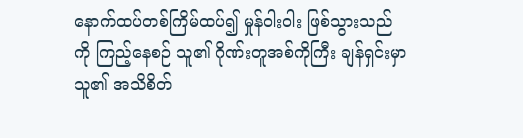နောက်ထပ်တစ်ကြိမ်ထပ်၍ မှုန်ဝါးဝါး ဖြစ်သွားသည်ကို ကြည့်နေစဉ် သူ၏ ဂိုဏ်းတူအစ်ကိုကြီး ချန်ရှင်းမှာ သူ၏ အသိစိတ်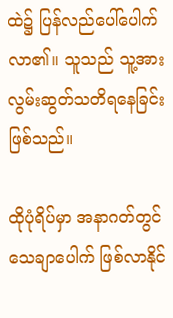ထဲ၌ ပြန်လည်ပေါ်ပေါက်လာ၏။ သူသည် သူ့အား လွမ်းဆွတ်သတိရနေခြင်း ဖြစ်သည်။

ထိုပုံရိပ်မှာ အနာဂတ်တွင် သေချာပေါက် ဖြစ်လာနိုင်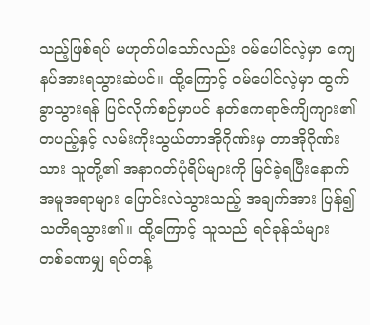သည့်ဖြစ်ရပ် မဟုတ်ပါသော်လည်း ဝမ်ပေါင်လဲ့မှာ ကျေနပ်အားရသွားဆဲပင်။ ထို့ကြောင့် ဝမ်ပေါင်လဲ့မှာ ထွက်ခွာသွားရန် ပြင်လိုက်စဉ်မှာပင် နတ်ဧကရာဇ်ကျိကျား၏ တပည့်နှင့် လမ်းကိုးသွယ်တာအိုဂိုဏ်းမှ တာအိုဂိုဏ်းသား သူတို့၏ အနာဂတ်ပုံရိပ်များကို မြင်ခဲ့ရပြီးနောက် အမူအရာများ ပြောင်းလဲသွားသည့် အချက်အား ပြန်၍ သတိရသွား၏။ ထို့ကြောင့် သူသည် ရင်ခုန်သံများ တစ်ခဏမျှ ရပ်တန့်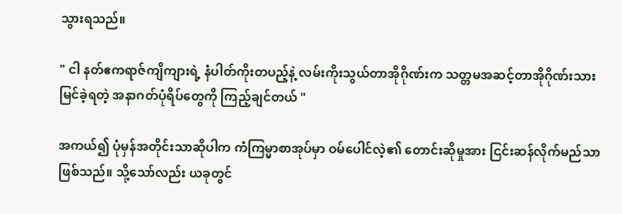သွားရသည်။

" ငါ နတ်ဧကရာဇ်ကျိကျားရဲ့ နံပါတ်ကိုးတပည့်နဲ့ လမ်းကိုးသွယ်တာအိုဂိုဏ်းက သတ္တမအဆင့်တာအိုဂိုဏ်းသား မြင်ခဲ့ရတဲ့ အနာဂတ်ပုံရိပ်တွေကို ကြည့်ချင်တယ် "

အကယ်၍ ပုံမှန်အတိုင်းသာဆိုပါက ကံကြမ္မာစာအုပ်မှာ ဝမ်ပေါင်လဲ့၏ တောင်းဆိုမှုအား ငြင်းဆန်လိုက်မည်သာ ဖြစ်သည်။ သို့သော်လည်း ယခုတွင်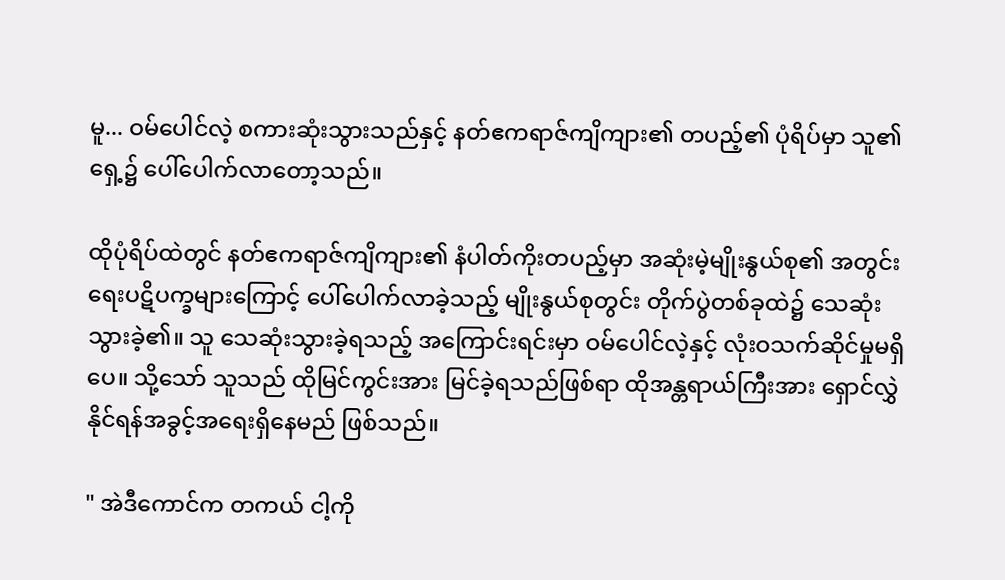မူ... ဝမ်ပေါင်လဲ့ စကားဆုံးသွားသည်နှင့် နတ်ဧကရာဇ်ကျိကျား၏ တပည့်၏ ပုံရိပ်မှာ သူ၏ရှေ့၌ ပေါ်ပေါက်လာတော့သည်။

ထိုပုံရိပ်ထဲတွင် နတ်ဧကရာဇ်ကျိကျား၏ နံပါတ်ကိုးတပည့်မှာ အဆုံးမဲ့မျိုးနွယ်စု၏ အတွင်းရေးပဋိပက္ခများကြောင့် ပေါ်ပေါက်လာခဲ့သည့် မျိုးနွယ်စုတွင်း တိုက်ပွဲတစ်ခုထဲ၌ သေဆုံးသွားခဲ့၏။ သူ သေဆုံးသွားခဲ့ရသည့် အကြောင်းရင်းမှာ ဝမ်ပေါင်လဲ့နှင့် လုံးဝသက်ဆိုင်မှုမရှိပေ။ သို့သော် သူသည် ထိုမြင်ကွင်းအား မြင်ခဲ့ရသည်ဖြစ်ရာ ထိုအန္တရာယ်ကြီးအား ရှောင်လွှဲနိုင်ရန်အခွင့်အရေးရှိနေမည် ဖြစ်သည်။

" အဲဒီကောင်က တကယ် ငါ့ကို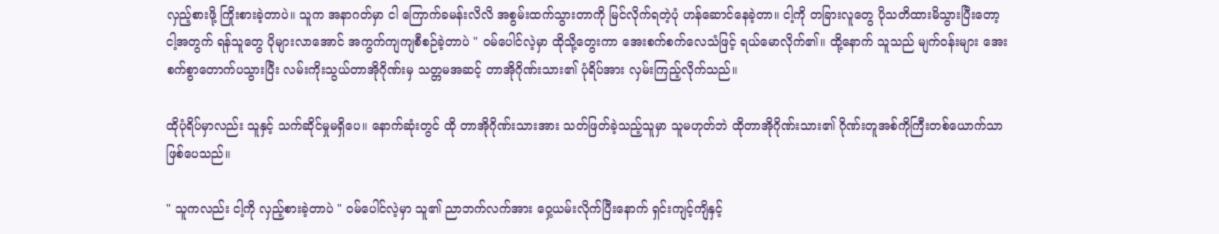လှည့်စားဖို့ ကြိုးစားခဲ့တာပဲ။ သူက အနာဂတ်မှာ ငါ ကြောက်ခမန်းလိလိ အစွမ်းထက်သွားတာကို မြင်လိုက်ရတဲ့ပုံ ဟန်ဆောင်နေခဲ့တာ။ ငါ့ကို တခြားလူတွေ ပိုသတိထားမိသွားပြီးတော့ ငါ့အတွက် ရန်သူတွေ ပိုများလာအောင် အကွက်ကျကျစီစဉ်ခဲ့တာပဲ " ဝမ်ပေါင်လဲ့မှာ ထိုသို့တွေးကာ အေးစက်စက်လေသံဖြင့် ရယ်မောလိုက်၏။ ထို့နောက် သူသည် မျက်ဝန်းများ အေးစက်စွာတောက်ပသွားပြီး လမ်းကိုးသွယ်တာအိုဂိုဏ်းမှ သတ္တမအဆင့် တာအိုဂိုဏ်းသား၏ ပုံရိပ်အား လှမ်းကြည့်လိုက်သည်။

ထိုပုံရိပ်မှာလည်း သူနှင့် သက်ဆိုင်မှုမရှိပေ။ နောက်ဆုံးတွင် ထို တာအိုဂိုဏ်းသားအား သတ်ဖြတ်ခဲ့သည့်သူမှာ သူမဟုတ်ဘဲ ထိုတာအိုဂိုဏ်းသား၏ ဂိုဏ်းတူအစ်ကိုကြီးတစ်ယောက်သာ ဖြစ်ပေသည်။

" သူကလည်း ငါ့ကို လှည့်စားခဲ့တာပဲ " ဝမ်ပေါင်လဲ့မှာ သူ၏ ညာဘက်လက်အား ဝှေ့ယမ်းလိုက်ပြီးနောက် ရှင်းကျင့်ကျိနှင့်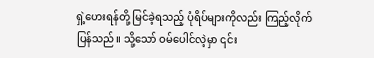ရှဲ့ဟေးရန်တို့ မြင်ခဲ့ရသည့် ပုံရိပ်များကိုလည်း ကြည့်လိုက်ပြန်သည်။ သို့သော် ဝမ်ပေါင်လဲ့မှာ ၎င်း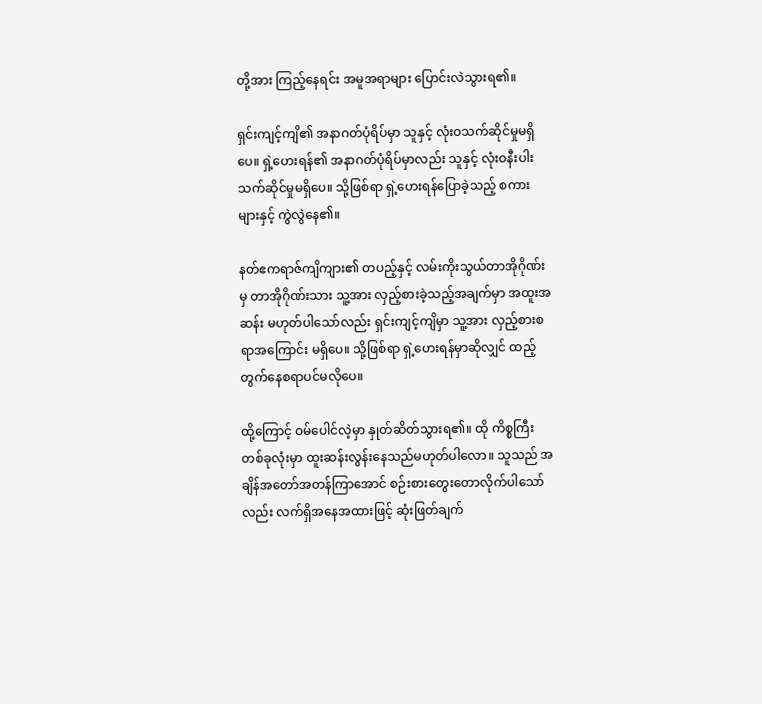တို့အား ကြည့်နေရင်း အမူအရာများ ပြောင်းလဲသွားရ၏။

ရှင်းကျင့်ကျိ၏ အနာဂတ်ပုံရိပ်မှာ သူနှင့် လုံးဝသက်ဆိုင်မှုမရှိပေ။ ရှဲ့ဟေးရန်၏ အနာဂတ်ပုံရိပ်မှာလည်း သူနှင့် လုံးဝနီးပါး သက်ဆိုင်မှုမရှိပေ။ သို့ဖြစ်ရာ ရှဲ့ဟေးရန်ပြောခဲ့သည့် စကားများနှင့် ကွဲလွဲနေ၏။

နတ်ဧကရာဇ်ကျိကျား၏ တပည့်နှင့် လမ်းကိုးသွယ်တာအိုဂိုဏ်းမှ တာအိုဂိုဏ်းသား သူ့အား လှည့်စားခဲ့သည့်အချက်မှာ အထူးအဆန်း မဟုတ်ပါသော်လည်း ရှင်းကျင့်ကျိမှာ သူ့အား လှည့်စားစရာအကြောင်း မရှိပေ။ သို့ဖြစ်ရာ ရှဲ့ဟေးရန်မှာဆိုလျှင် ထည့်တွက်နေစရာပင်မလိုပေ။

ထို့ကြောင့် ဝမ်ပေါင်လဲ့မှာ နှုတ်ဆိတ်သွားရ၏။ ထို ကိစ္စကြီးတစ်ခုလုံးမှာ ထူးဆန်းလွန်းနေသည်မဟုတ်ပါလော။ သူသည် အချိန်အတော်အတန်ကြာအောင် စဉ်းစားတွေးတောလိုက်ပါသော်လည်း လက်ရှိအနေအထားဖြင့် ဆုံးဖြတ်ချက်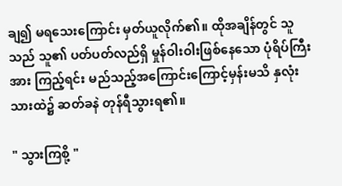ချ၍ မရသေးကြောင်း မှတ်ယူလိုက်၏။ ထိုအချိန်တွင် သူသည် သူ၏ ပတ်ပတ်လည်ရှိ မှုန်ဝါးဝါးဖြစ်နေသော ပုံရိပ်ကြီးအား ကြည့်ရင်း မည်သည့်အကြောင်းကြောင့်မှန်းမသိ နှလုံးသားထဲ၌ ဆတ်ခနဲ တုန်ရီသွားရ၏။

" သွားကြစို့ "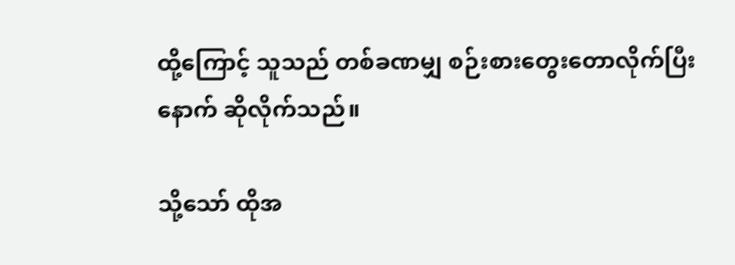ထို့ကြောင့် သူသည် တစ်ခဏမျှ စဉ်းစားတွေးတောလိုက်ပြီးနောက် ဆိုလိုက်သည်။

သို့သော် ထိုအ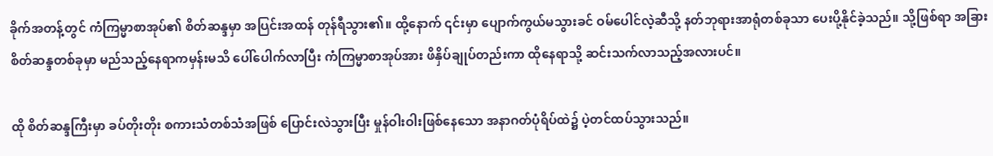ခိုက်အတန့်တွင် ကံကြမ္မာစာအုပ်၏ စိတ်ဆန္ဒမှာ အပြင်းအထန် တုန်ရီသွား၏။ ထို့နောက် ၎င်းမှာ ပျောက်ကွယ်မသွားခင် ဝမ်ပေါင်လဲ့ဆီသို့ နတ်ဘုရားအာရုံတစ်ခုသာ ပေးပို့နိုင်ခဲ့သည်။ သို့ဖြစ်ရာ အခြားစိတ်ဆန္ဒတစ်ခုမှာ မည်သည့်နေရာကမှန်းမသိ ပေါ်ပေါက်လာပြီး ကံကြမ္မာစာအုပ်အား ဖိနှိပ်ချုပ်တည်းကာ ထိုနေရာသို့ ဆင်းသက်လာသည့်အလားပင်။

ထို စိတ်ဆန္ဒကြီးမှာ ခပ်တိုးတိုး စကားသံတစ်သံအဖြစ် ပြောင်းလဲသွားပြီး မှုန်ဝါးဝါးဖြစ်နေသော အနာဂတ်ပုံရိပ်ထဲ၌ ပဲ့တင်ထပ်သွားသည်။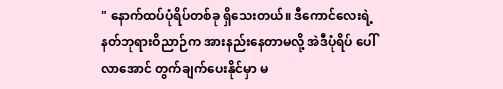" နောက်ထပ်ပုံရိပ်တစ်ခု ရှိသေးတယ်။ ဒီကောင်လေးရဲ့ နတ်ဘုရားဝိညာဉ်က အားနည်းနေတာမလို့ အဲဒီပုံရိပ် ပေါ်လာအောင် တွက်ချက်ပေးနိုင်မှာ မ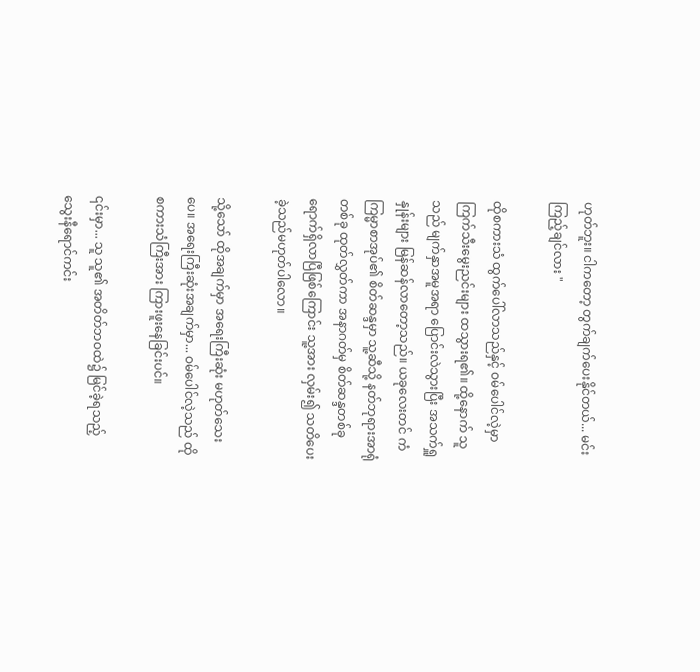ဟုတ်ဘူး။ ငါကတော့ တွက်ချက်ပေးနိုင်တယ်... မင်း ကြည့်ချင်လား "

ထိုစကားသံ ထွက်ပေါ်လာသည်နှင့် ဝမ်ပေါင်လဲ့မှာ ကြက်သီးမွေးညင်းများ ထသွားရ၏။ ထို့နောက် သူသည် မျက်နှာအမူအရာ ပြောင်းလဲသွားပြီး အသက်ရှူနှုန်းများ မြန်ဆန်လာတော့သည်။ ယခုလေးတင် ကံကြမ္မာစာအုပ်၏ စိတ်ဆန္ဒမှာ သူ့ဆီသို့ နတ်ဘုရားအာရုံတစ်ခု ထုတ်လွှတ်ကာ အနာဂတ်မှ စိတ်ဆန္ဒတစ်ခု ရောက်ရှိလာပြီဖြစ်ကြောင်း သူ့အား လှမ်း၍ သတိပေးခဲ့သည်မဟုတ်ပါလော။

သို့သော် ထိုအချက်မှာ အရေးကြီးဆုံး မဟုတ်သေးပေ။ အရေးကြီးဆုံးအချက်မှာ... ဝမ်ပေါင်လဲ့သည် ထိုစကားသံကြီးအား ကြားဖူးနေခြင်းပင်။

၎င်းမှာ... သူ သူ၏ အတိတ်ဘဝထဲ၌ မြင်ခဲ့ရသည့် သွေးနီရောင်ကင်း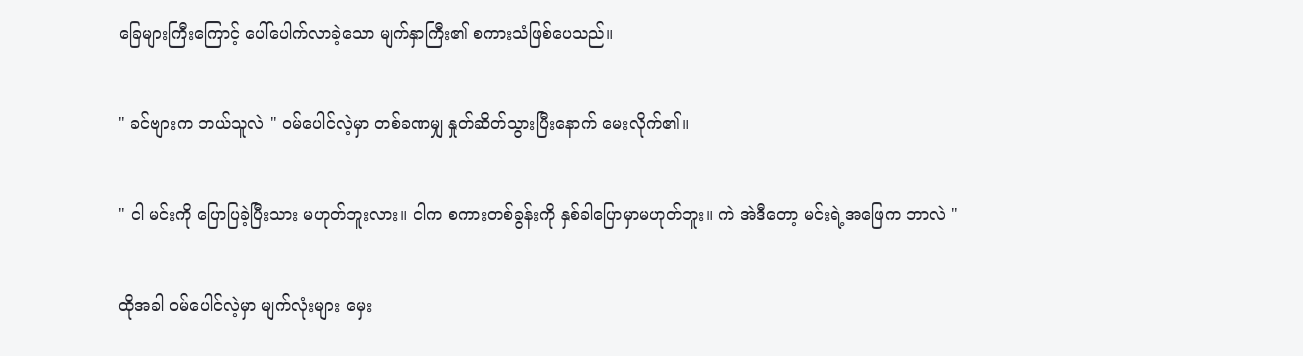ခြေများကြီးကြောင့် ပေါ်ပေါက်လာခဲ့သော မျက်နှာကြီး၏ စကားသံဖြစ်ပေသည်။

" ခင်ဗျားက ဘယ်သူလဲ " ဝမ်ပေါင်လဲ့မှာ တစ်ခဏမျှ နှုတ်ဆိတ်သွားပြီးနောက် မေးလိုက်၏။

" ငါ မင်းကို ပြောပြခဲ့ပြီးသား မဟုတ်ဘူးလား။ ငါက စကားတစ်ခွန်းကို နှစ်ခါပြောမှာမဟုတ်ဘူး။ ကဲ အဲဒီတော့ မင်းရဲ့အဖြေက ဘာလဲ "

ထိုအခါ ဝမ်ပေါင်လဲ့မှာ မျက်လုံးများ မှေး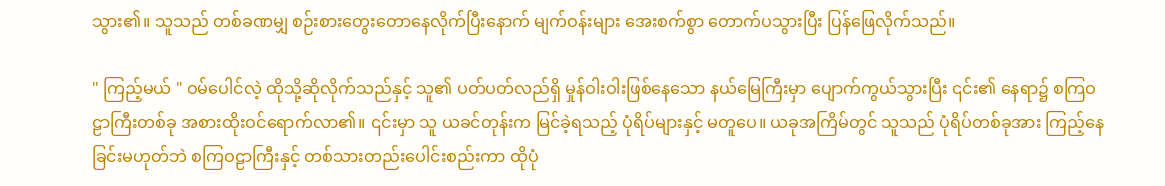သွား၏။ သူသည် တစ်ခဏမျှ စဉ်းစားတွေးတောနေလိုက်ပြီးနောက် မျက်ဝန်းများ အေးစက်စွာ တောက်ပသွားပြီး ပြန်ဖြေလိုက်သည်။

" ကြည့်မယ် " ဝမ်ပေါင်လဲ့ ထိုသို့ဆိုလိုက်သည်နှင့် သူ၏ ပတ်ပတ်လည်ရှိ မှုန်ဝါးဝါးဖြစ်နေသော နယ်မြေကြီးမှာ ပျောက်ကွယ်သွားပြီး ၎င်း၏ နေရာ၌ စကြဝဠာကြီးတစ်ခု အစားထိုးဝင်ရောက်လာ၏။ ၎င်းမှာ သူ ယခင်တုန်းက မြင်ခဲ့ရသည့် ပုံရိပ်များနှင့် မတူပေ။ ယခုအကြိမ်တွင် သူသည် ပုံရိပ်တစ်ခုအား ကြည့်နေခြင်းမဟုတ်ဘဲ စကြဝဠာကြီးနှင့် တစ်သားတည်းပေါင်းစည်းကာ ထိုပုံ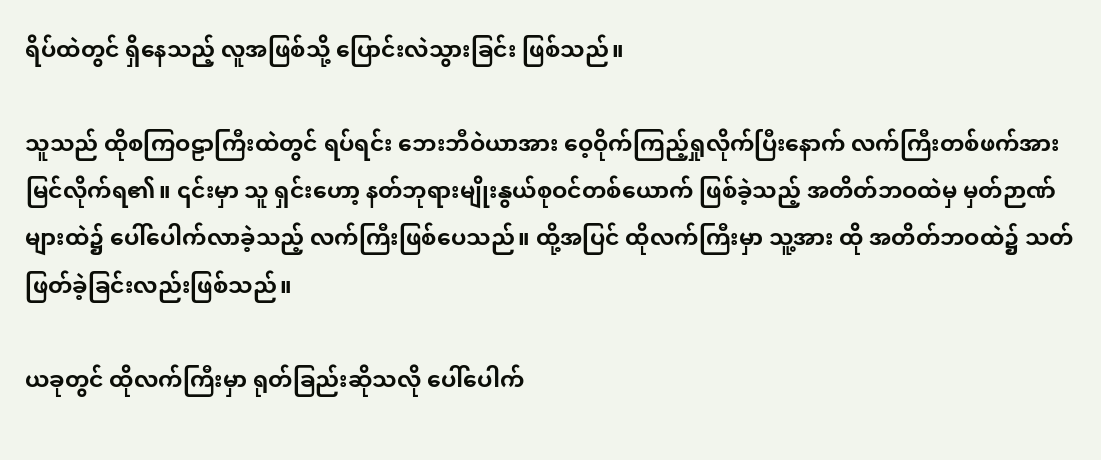ရိပ်ထဲတွင် ရှိနေသည့် လူအဖြစ်သို့ ပြောင်းလဲသွားခြင်း ဖြစ်သည်။

သူသည် ထိုစကြဝဠာကြီးထဲတွင် ရပ်ရင်း ဘေးဘီဝဲယာအား ဝေ့ဝိုက်ကြည့်ရှုလိုက်ပြီးနောက် လက်ကြီးတစ်ဖက်အား မြင်လိုက်ရ၏။ ၎င်းမှာ သူ ရှင်းဟော့ နတ်ဘုရားမျိုးနွယ်စုဝင်တစ်ယောက် ဖြစ်ခဲ့သည့် အတိတ်ဘဝထဲမှ မှတ်ဉာဏ်များထဲ၌ ပေါ်ပေါက်လာခဲ့သည့် လက်ကြီးဖြစ်ပေသည်။ ထို့အပြင် ထိုလက်ကြီးမှာ သူ့အား ထို အတိတ်ဘဝထဲ၌ သတ်ဖြတ်ခဲ့ခြင်းလည်းဖြစ်သည်။

ယခုတွင် ထိုလက်ကြီးမှာ ရုတ်ခြည်းဆိုသလို ပေါ်ပေါက်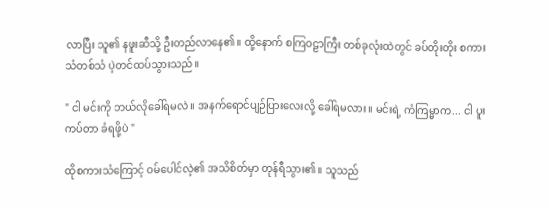လာပြီး သူ၏ နဖူးဆီသို့ ဦးတည်လာနေ၏။ ထို့နောက် စကြဝဠာကြီး တစ်ခုလုံးထဲတွင် ခပ်တိုးတိုး စကားသံတစ်သံ ပဲ့တင်ထပ်သွားသည်။

" ငါ မင်းကို ဘယ်လိုခေါ်ရမလဲ။ အနက်ရောင်ပျဉ်ပြားလေးလို့ ခေါ်ရမလား။ မင်းရဲ့ ကံကြမ္မာက... ငါ ပူးကပ်တာ ခံရဖို့ပဲ "

ထိုစကားသံကြောင့် ဝမ်ပေါင်လဲ့၏ အသိစိတ်မှာ တုန်ရီသွား၏။ သူသည်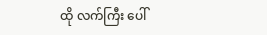ထို လက်ကြီး ပေါ်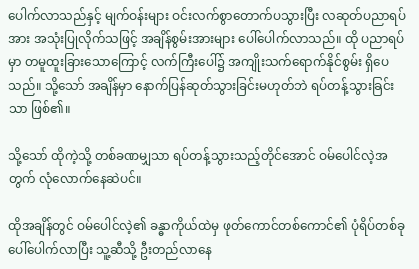ပေါက်လာသည်နှင့် မျက်ဝန်းများ ဝင်းလက်စွာတောက်ပသွားပြီး လဆုတ်ပညာရပ်အား အသုံးပြုလိုက်သဖြင့် အချိန်စွမ်းအားများ ပေါ်ပေါက်လာသည်။ ထို ပညာရပ်မှာ တမူထူးခြားသောကြောင့် လက်ကြီးပေါ်၌ အကျိုးသက်ရောက်နိုင်စွမ်း ရှိပေသည်။ သို့သော် အချိန်မှာ နောက်ပြန်ဆုတ်သွားခြင်းမဟုတ်ဘဲ ရပ်တန့်သွားခြင်းသာ ဖြစ်၏။

သို့သော် ထိုကဲ့သို့ တစ်ခဏမျှသာ ရပ်တန့်သွားသည့်တိုင်အောင် ဝမ်ပေါင်လဲ့အတွက် လုံလောက်နေဆဲပင်။

ထိုအချိန်တွင် ဝမ်ပေါင်လဲ့၏ ခန္ဓာကိုယ်ထဲမှ ဖုတ်ကောင်တစ်ကောင်၏ ပုံရိပ်တစ်ခု ပေါ်ပေါက်လာပြီး သူ့ဆီသို့ ဦးတည်လာနေ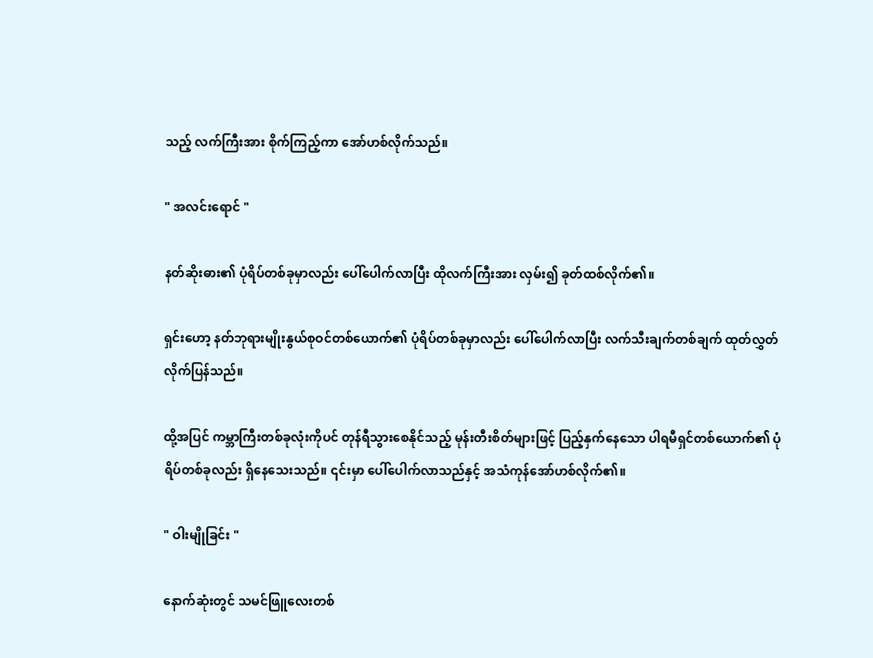သည့် လက်ကြီးအား စိုက်ကြည့်ကာ အော်ဟစ်လိုက်သည်။

" အလင်းရောင် "

နတ်ဆိုးဓား၏ ပုံရိပ်တစ်ခုမှာလည်း ပေါ်ပေါက်လာပြီး ထိုလက်ကြီးအား လှမ်း၍ ခုတ်ထစ်လိုက်၏။

ရှင်းဟော့ နတ်ဘုရားမျိုးနွယ်စုဝင်တစ်ယောက်၏ ပုံရိပ်တစ်ခုမှာလည်း ပေါ်ပေါက်လာပြီး လက်သီးချက်တစ်ချက် ထုတ်လွှတ်လိုက်ပြန်သည်။

ထို့အပြင် ကမ္ဘာကြီးတစ်ခုလုံးကိုပင် တုန်ရီသွားစေနိုင်သည့် မုန်းတီးစိတ်များဖြင့် ပြည့်နှက်နေသော ပါရမီရှင်တစ်ယောက်၏ ပုံရိပ်တစ်ခုလည်း ရှိနေသေးသည်။ ၎င်းမှာ ပေါ်ပေါက်လာသည်နှင့် အသံကုန်အော်ဟစ်လိုက်၏။

" ဝါးမျိုခြင်း "

နောက်ဆုံးတွင် သမင်ဖြူလေးတစ်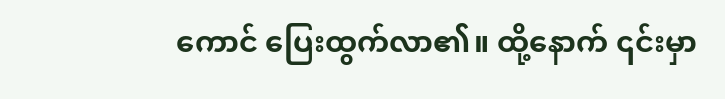ကောင် ပြေးထွက်လာ၏။ ထို့နောက် ၎င်းမှာ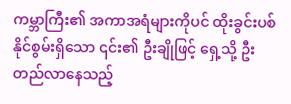ကမ္ဘာကြီး၏ အကာအရံများကိုပင် ထိုးခွင်းပစ်နိုင်စွမ်းရှိသော ၎င်း၏ ဦးချိုဖြင့် ရှေ့သို့ ဦးတည်လာနေသည့်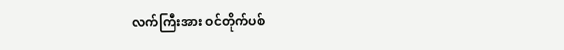လက်ကြီးအား ဝင်တိုက်ပစ်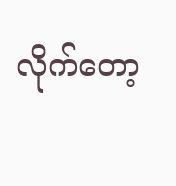လိုက်တော့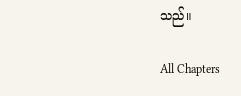သည်။

All Chapters